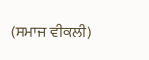(ਸਮਾਜ ਵੀਕਲੀ)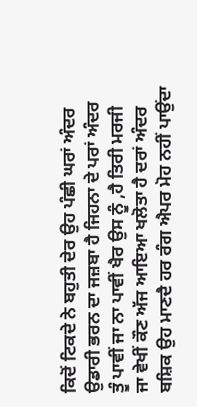ਕਿਦੋਂ ਟਿਕਦੇ ਨੇ ਬਹੁਤੀ ਦੇਰ ਉਹ ਪੰਛੀ ਘਰਾਂ ਅੰਦਰ
ਉਡਾਰੀ ਭਰਨ ਦਾ ਜਜ਼ਬਾ ਹੈ ਜਿਹਨਾ ਦੇ ਪਰਾਂ ਅੰਦਰ
ਤੂੰ ਪਾਵੀਂ ਜਾ ਨਾ ਪਾਵੀਂ ਖੈਰ ਉਸ ਨੂੰ ,ਹੈ ਤਿਰੀ ਮਰਜੀ
ਜਾ ਵੇਖੀਂ ਕੌਣ ਅੱਜ ਆਇਆ ਖਲੋਤਾ ਹੈ ਦਰਾਂ ਅੰਦਰ
ਬਸ਼ਿਕ ਉਹ ਮਾਣਦੈ ਹਰ ਰੰਗ ਐਪਰ ਮੋਹ ਨਹੀਂ ਪਾਉਂਦਾ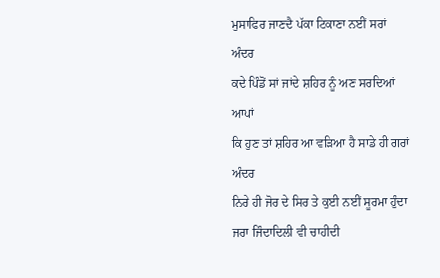ਮੁਸਾਫਿਰ ਜਾਣਦੈ ਪੱਕਾ ਟਿਕਾਣਾ ਨਈਂ ਸਰਾਂ ਅੰਦਰ
ਕਦੇ ਪਿੰਡੋਂ ਸਾਂ ਜਾਂਦੇ ਸ਼ਹਿਰ ਨੂੰ ਅਣ ਸਰਦਿਆਂ ਆਪਾਂ
ਕਿ ਹੁਣ ਤਾਂ ਸ਼ਹਿਰ ਆ ਵੜਿਆ ਹੈ ਸਾਡੇ ਹੀ ਗਰਾਂ ਅੰਦਰ
ਨਿਰੇ ਹੀ ਜੋਰ ਦੇ ਸਿਰ ਤੇ ਕੁਈ ਨਈਂ ਸੂਰਮਾ ਹੁੰਦਾ
ਜਰਾ ਜਿੰਦਾਦਿਲੀ ਵੀ ਚਾਹੀਦੀ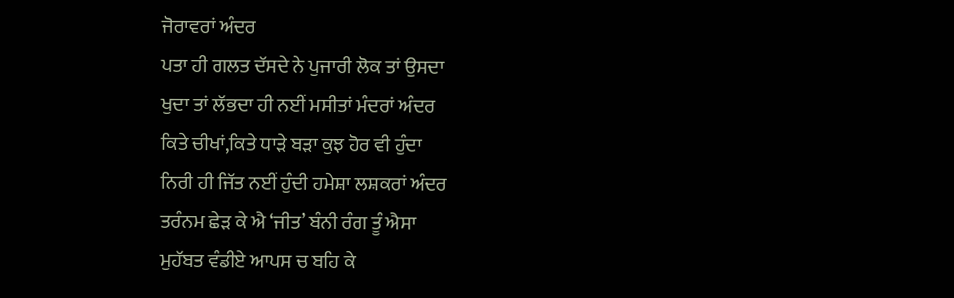ਜੋਰਾਵਰਾਂ ਅੰਦਰ
ਪਤਾ ਹੀ ਗਲਤ ਦੱਸਦੇ ਨੇ ਪੁਜਾਰੀ ਲੋਕ ਤਾਂ ਉਸਦਾ
ਖੁਦਾ ਤਾਂ ਲੱਭਦਾ ਹੀ ਨਈਂ ਮਸੀਤਾਂ ਮੰਦਰਾਂ ਅੰਦਰ
ਕਿਤੇ ਚੀਖਾਂ,ਕਿਤੇ ਧਾੜੇ ਬੜਾ ਕੁਝ ਹੋਰ ਵੀ ਹੁੰਦਾ
ਨਿਰੀ ਹੀ ਜਿੱਤ ਨਈਂ ਹੁੰਦੀ ਹਮੇਸ਼ਾ ਲਸ਼ਕਰਾਂ ਅੰਦਰ
ਤਰੰਨਮ ਛੇੜ ਕੇ ਐ ‘ਜੀਤ’ ਬੰਨੀ ਰੰਗ ਤੂੰ ਐਸਾ
ਮੁਹੱਬਤ ਵੰਡੀਏ ਆਪਸ ਚ ਬਹਿ ਕੇ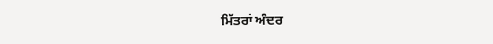ਮਿੱਤਰਾਂ ਅੰਦਰ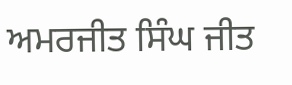ਅਮਰਜੀਤ ਸਿੰਘ ਜੀਤ